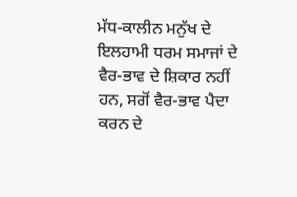ਮੱਧ-ਕਾਲੀਨ ਮਨੁੱਖ ਦੇ ਇਲਹਾਮੀ ਧਰਮ ਸਮਾਜਾਂ ਦੇ ਵੈਰ-ਭਾਵ ਦੇ ਸ਼ਿਕਾਰ ਨਹੀਂ ਹਨ, ਸਗੋਂ ਵੈਰ-ਭਾਵ ਪੈਦਾ ਕਰਨ ਦੇ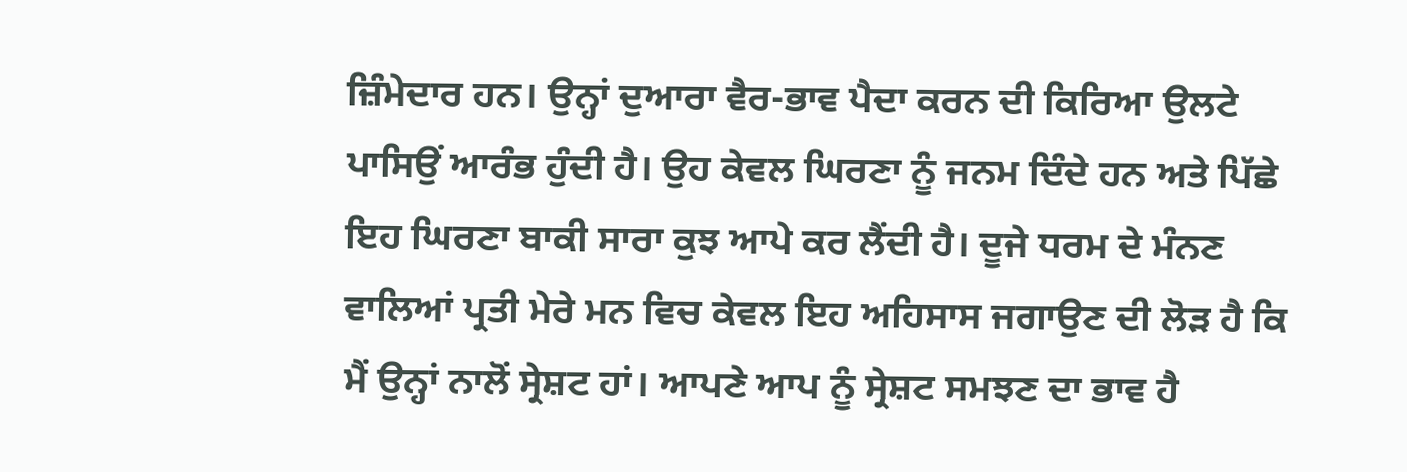ਜ਼ਿੰਮੇਦਾਰ ਹਨ। ਉਨ੍ਹਾਂ ਦੁਆਰਾ ਵੈਰ-ਭਾਵ ਪੈਦਾ ਕਰਨ ਦੀ ਕਿਰਿਆ ਉਲਟੇ ਪਾਸਿਉਂ ਆਰੰਭ ਹੁੰਦੀ ਹੈ। ਉਹ ਕੇਵਲ ਘਿਰਣਾ ਨੂੰ ਜਨਮ ਦਿੰਦੇ ਹਨ ਅਤੇ ਪਿੱਛੇ ਇਹ ਘਿਰਣਾ ਬਾਕੀ ਸਾਰਾ ਕੁਝ ਆਪੇ ਕਰ ਲੈਂਦੀ ਹੈ। ਦੂਜੇ ਧਰਮ ਦੇ ਮੰਨਣ ਵਾਲਿਆਂ ਪ੍ਰਤੀ ਮੇਰੇ ਮਨ ਵਿਚ ਕੇਵਲ ਇਹ ਅਹਿਸਾਸ ਜਗਾਉਣ ਦੀ ਲੋੜ ਹੈ ਕਿ ਮੈਂ ਉਨ੍ਹਾਂ ਨਾਲੋਂ ਸ੍ਰੇਸ਼ਟ ਹਾਂ। ਆਪਣੇ ਆਪ ਨੂੰ ਸ੍ਰੇਸ਼ਟ ਸਮਝਣ ਦਾ ਭਾਵ ਹੈ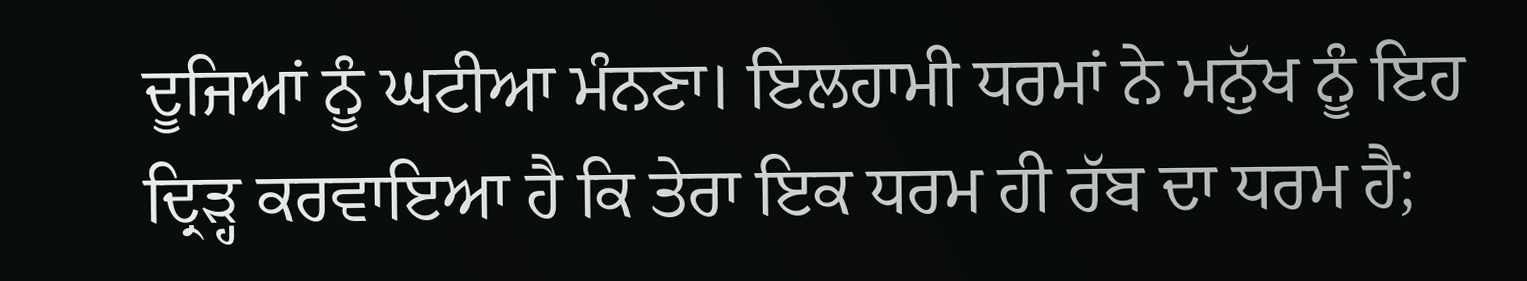ਦੂਜਿਆਂ ਨੂੰ ਘਟੀਆ ਮੰਨਣਾ। ਇਲਹਾਮੀ ਧਰਮਾਂ ਨੇ ਮਨੁੱਖ ਨੂੰ ਇਹ ਦ੍ਰਿੜ੍ਹ ਕਰਵਾਇਆ ਹੈ ਕਿ ਤੇਰਾ ਇਕ ਧਰਮ ਹੀ ਰੱਬ ਦਾ ਧਰਮ ਹੈ;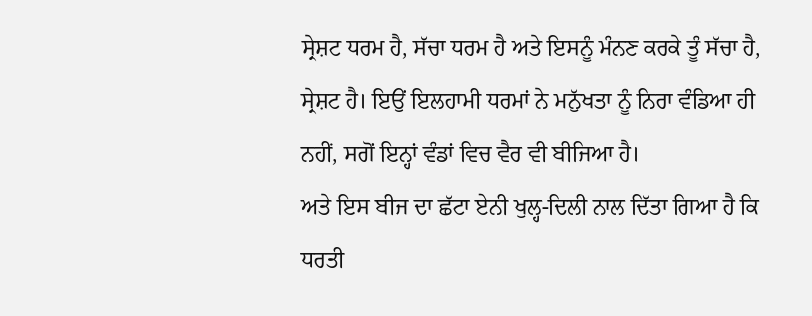ਸ੍ਰੇਸ਼ਟ ਧਰਮ ਹੈ, ਸੱਚਾ ਧਰਮ ਹੈ ਅਤੇ ਇਸਨੂੰ ਮੰਨਣ ਕਰਕੇ ਤੂੰ ਸੱਚਾ ਹੈ, ਸ੍ਰੇਸ਼ਟ ਹੈ। ਇਉਂ ਇਲਹਾਮੀ ਧਰਮਾਂ ਨੇ ਮਨੁੱਖਤਾ ਨੂੰ ਨਿਰਾ ਵੰਡਿਆ ਹੀ ਨਹੀਂ, ਸਗੋਂ ਇਨ੍ਹਾਂ ਵੰਡਾਂ ਵਿਚ ਵੈਰ ਵੀ ਬੀਜਿਆ ਹੈ।
ਅਤੇ ਇਸ ਬੀਜ ਦਾ ਛੱਟਾ ਏਨੀ ਖੁਲ੍ਹ-ਦਿਲੀ ਨਾਲ ਦਿੱਤਾ ਗਿਆ ਹੈ ਕਿ ਧਰਤੀ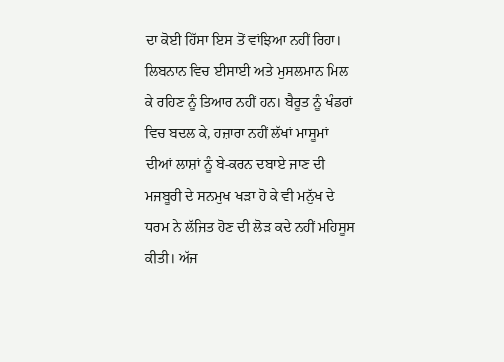ਦਾ ਕੋਈ ਹਿੱਸਾ ਇਸ ਤੋਂ ਵਾਂਝਿਆ ਨਹੀਂ ਰਿਹਾ। ਲਿਬਨਾਨ ਵਿਚ ਈਸਾਈ ਅਤੇ ਮੁਸਲਮਾਨ ਮਿਲ ਕੇ ਰਹਿਣ ਨੂੰ ਤਿਆਰ ਨਹੀਂ ਹਨ। ਬੈਰੂਤ ਨੂੰ ਖੰਡਰਾਂ ਵਿਚ ਬਦਲ ਕੇ, ਹਜ਼ਾਰਾ ਨਹੀਂ ਲੱਖਾਂ ਮਾਸੂਮਾਂ ਦੀਆਂ ਲਾਸ਼ਾਂ ਨੂੰ ਬੇ-ਕਰਨ ਦਬਾਏ ਜਾਣ ਦੀ ਮਜਬੂਰੀ ਦੇ ਸਨਮੁਖ ਖੜਾ ਹੋ ਕੇ ਵੀ ਮਨੁੱਖ ਦੇ ਧਰਮ ਨੇ ਲੱਜਿਤ ਹੋਣ ਦੀ ਲੋੜ ਕਦੇ ਨਹੀਂ ਮਹਿਸੂਸ ਕੀਤੀ। ਅੱਜ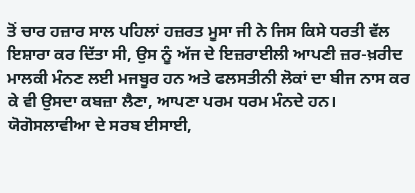ਤੋਂ ਚਾਰ ਹਜ਼ਾਰ ਸਾਲ ਪਹਿਲਾਂ ਹਜ਼ਰਤ ਮੂਸਾ ਜੀ ਨੇ ਜਿਸ ਕਿਸੇ ਧਰਤੀ ਵੱਲ ਇਸ਼ਾਰਾ ਕਰ ਦਿੱਤਾ ਸੀ, ਉਸ ਨੂੰ ਅੱਜ ਦੇ ਇਜ਼ਰਾਈਲੀ ਆਪਣੀ ਜ਼ਰ-ਖ਼ਰੀਦ ਮਾਲਕੀ ਮੰਨਣ ਲਈ ਮਜਬੂਰ ਹਨ ਅਤੇ ਫਲਸਤੀਨੀ ਲੋਕਾਂ ਦਾ ਬੀਜ ਨਾਸ ਕਰ ਕੇ ਵੀ ਉਸਦਾ ਕਬਜ਼ਾ ਲੈਣਾ, ਆਪਣਾ ਪਰਮ ਧਰਮ ਮੰਨਦੇ ਹਨ। ਯੋਗੋਸਲਾਵੀਆ ਦੇ ਸਰਬ ਈਸਾਈ,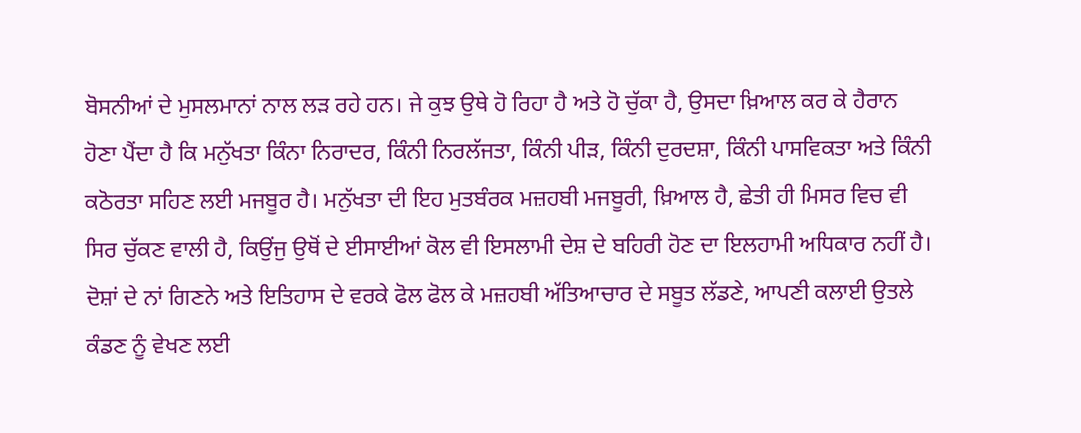ਬੋਸਨੀਆਂ ਦੇ ਮੁਸਲਮਾਨਾਂ ਨਾਲ ਲੜ ਰਹੇ ਹਨ। ਜੇ ਕੁਝ ਉਥੇ ਹੋ ਰਿਹਾ ਹੈ ਅਤੇ ਹੋ ਚੁੱਕਾ ਹੈ, ਉਸਦਾ ਖ਼ਿਆਲ ਕਰ ਕੇ ਹੈਰਾਨ ਹੋਣਾ ਪੈਂਦਾ ਹੈ ਕਿ ਮਨੁੱਖਤਾ ਕਿੰਨਾ ਨਿਰਾਦਰ, ਕਿੰਨੀ ਨਿਰਲੱਜਤਾ, ਕਿੰਨੀ ਪੀੜ, ਕਿੰਨੀ ਦੁਰਦਸ਼ਾ, ਕਿੰਨੀ ਪਾਸਵਿਕਤਾ ਅਤੇ ਕਿੰਨੀ ਕਠੋਰਤਾ ਸਹਿਣ ਲਈ ਮਜਬੂਰ ਹੈ। ਮਨੁੱਖਤਾ ਦੀ ਇਹ ਮੁਤਬੰਰਕ ਮਜ਼ਹਬੀ ਮਜਬੂਰੀ, ਖ਼ਿਆਲ ਹੈ, ਛੇਤੀ ਹੀ ਮਿਸਰ ਵਿਚ ਵੀ ਸਿਰ ਚੁੱਕਣ ਵਾਲੀ ਹੈ, ਕਿਉਂਜੁ ਉਥੋਂ ਦੇ ਈਸਾਈਆਂ ਕੋਲ ਵੀ ਇਸਲਾਮੀ ਦੇਸ਼ ਦੇ ਬਹਿਰੀ ਹੋਣ ਦਾ ਇਲਹਾਮੀ ਅਧਿਕਾਰ ਨਹੀਂ ਹੈ। ਦੋਸ਼ਾਂ ਦੇ ਨਾਂ ਗਿਣਨੇ ਅਤੇ ਇਤਿਹਾਸ ਦੇ ਵਰਕੇ ਫੋਲ ਫੋਲ ਕੇ ਮਜ਼ਹਬੀ ਅੱਤਿਆਚਾਰ ਦੇ ਸਬੂਤ ਲੱਡਣੇ, ਆਪਣੀ ਕਲਾਈ ਉਤਲੇ ਕੰਡਣ ਨੂੰ ਵੇਖਣ ਲਈ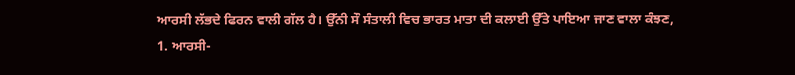ਆਰਸੀ ਲੱਭਦੇ ਫਿਰਨ ਵਾਲੀ ਗੱਲ ਹੈ। ਉੱਨੀ ਸੌ ਸੰਤਾਲੀ ਵਿਚ ਭਾਰਤ ਮਾਤਾ ਦੀ ਕਲਾਈ ਉੱਤੇ ਪਾਇਆ ਜਾਣ ਵਾਲਾ ਕੰਝਣ,
1. ਆਰਸੀ-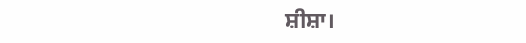ਸ਼ੀਸ਼ਾ।